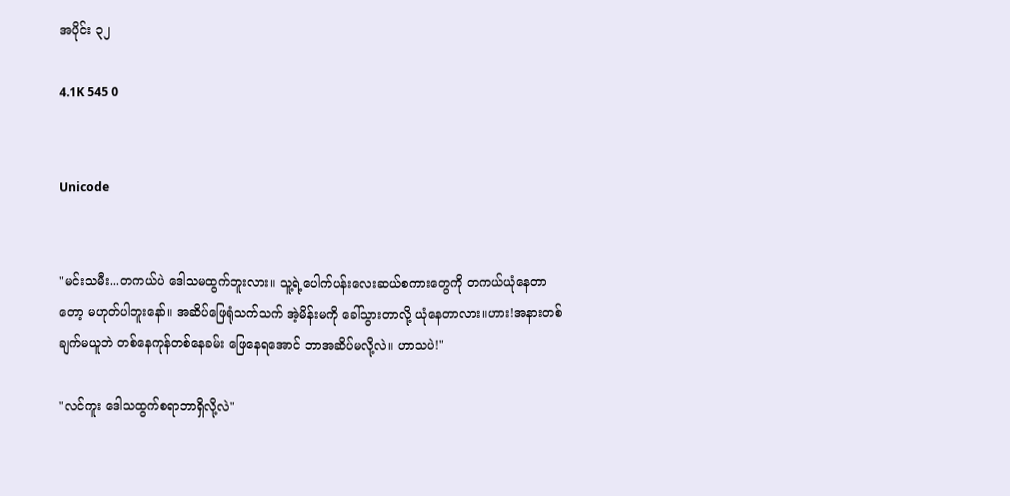အပိုင်း ၃၂

4.1K 545 0


Unicode


"မင်းသမီး...တကယ်ပဲ ဒေါသမထွက်ဘူးလား။ သူ့ရဲ့ပေါက်ပန်းလေးဆယ်စကားတွေကို တကယ်ယုံနေတာတော့ မဟုတ်ပါဘူးနော်။ အဆိပ်ဖြေရုံသက်သက် အဲ့မိန်းမကို ခေါ်သွားတာလို့ ယုံနေတာလား။ဟား!အနားတစ်ချက်မယူဘဲ တစ်နေကုန်တစ်နေခမ်း ဖြေနေရအောင် ဘာအဆိပ်မလို့လဲ။ ဟာသပဲ!"

"လင်ကူး ဒေါသထွက်စရာဘာရှိလို့လဲ"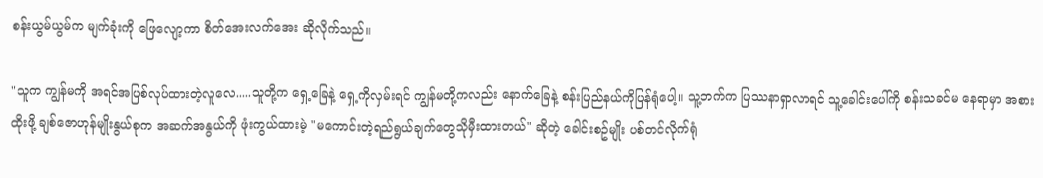စန်းယွမ်ယွမ်က မျက်ခုံးကို ဖြေလျော့ကာ စိတ်အေးလက်အေး ဆိုလိုက်သည်။

"သူက ကျွန်မကို အရင်အပြစ်လုပ်ထားတဲ့လူလေ.....သူတို့က ရှေ့ခြေနဲ့ ရှေ့ကိုလှမ်းရင် ကျွန်မတို့ကလည်း နောက်ခြေနဲ့ စန်းပြည်နယ်ကိုပြန်ရုံပေါ့။ သူ့ဘက်က ပြဿနာရှာလာရင် သူ့ခေါင်းပေါ်ကို စန်းသခင်မ နေရာမှာ အစားထိုးဖို့ ချစ်ဇောဟုန်မျိုးနွယ်စုက အဆက်အနွယ်ကို ဖုံးကွယ်ထားမဲ့ "မကောင်းတဲ့ရည်ရွယ်ချက်တွေသိုမှီးထားတယ်" ဆိုတဲ့ ခေါင်းစဥ်မျိုး ပစ်တင်လိုက်ရုံ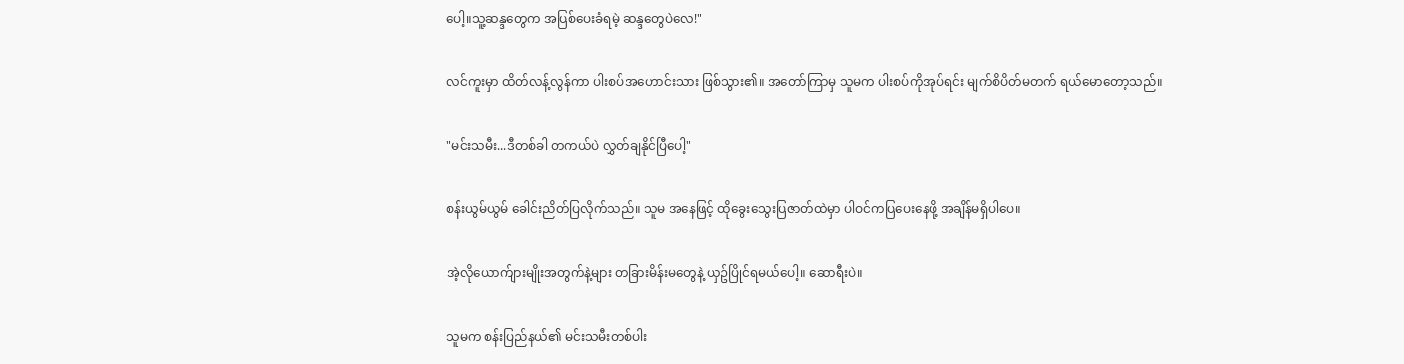ပေါ့။သူ့ဆန္ဒတွေက အပြစ်ပေးခံရမဲ့ ဆန္ဒတွေပဲလေ!"

လင်ကူးမှာ ထိတ်လန့်လွန်ကာ ပါးစပ်အဟောင်းသား ဖြစ်သွား၏။ အတော်ကြာမှ သူမက ပါးစပ်ကိုအုပ်ရင်း မျက်စိပိတ်မတက် ရယ်မောတော့သည်။

"မင်းသမီး...ဒီတစ်ခါ တကယ်ပဲ လွှတ်ချနိုင်ပြီပေါ့"

စန်းယွမ်ယွမ် ခေါင်းညိတ်ပြလိုက်သည်။ သူမ အနေဖြင့် ထိုခွေးသွေးပြဇာတ်ထဲမှာ ပါဝင်ကပြပေးနေဖို့ အချိန်မရှိပါပေ။

အဲ့လိုယောက်ျားမျိုးအတွက်နဲ့များ တခြားမိန်းမတွေနဲ့ ယှဥ်ပြိုင်ရမယ်ပေါ့။ ဆောရီးပဲ။

သူမက စန်းပြည်နယ်၏ မင်းသမီးတစ်ပါး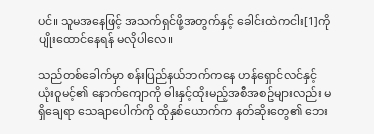ပင်။ သူမအနေဖြင့် အသက်ရှင်ဖို့အတွက်နှင့် ခေါင်းထဲကငါး[1]ကို ပျိုးထောင်နေရန် မလိုပါလေ။

သည်တစ်ခေါက်မှာ စန်းပြည်နယ်ဘက်ကနေ ဟန်ရှောင်လင်နှင့် ယုံးဝူမင့်၏ နောက်ကျောကို ဓါးနှင့်ထိုးမည့်အစီအစဥ်များလည်း မရှိချေရာ သေချာပေါက်ကို ထိုနှစ်ယောက်က နတ်ဆိုးတွေ၏ ဘေး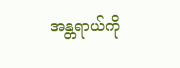အန္တရာယ်ကို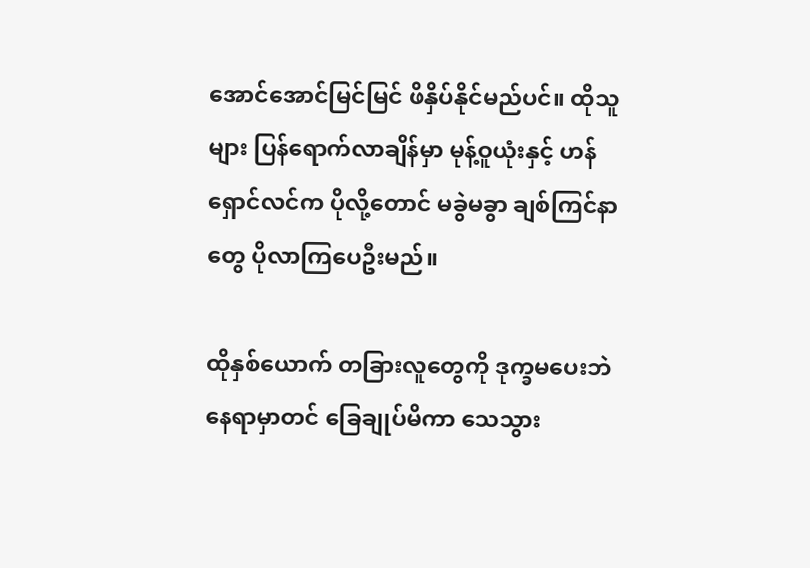အောင်အောင်မြင်မြင် ဖိနှိပ်နိုင်မည်ပင်။ ထိုသူများ ပြန်ရောက်လာချိန်မှာ မုန့်ဝူယုံးနှင့် ဟန်ရှောင်လင်က ပိုလို့တောင် မခွဲမခွာ ချစ်ကြင်နာတွေ ပိုလာကြပေဦးမည်။

ထိုနှစ်ယောက် တခြားလူတွေကို ဒုက္ခမပေးဘဲ နေရာမှာတင် ခြေချုပ်မိကာ သေသွား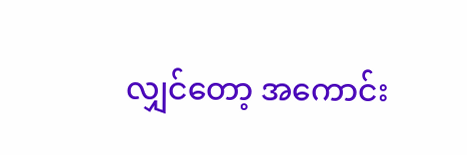လျှင်တော့ အကောင်း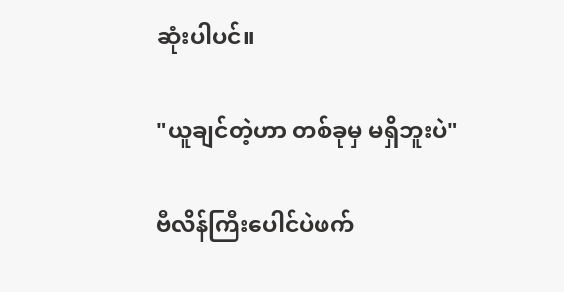ဆုံးပါပင်။

"ယူချင်တဲ့ဟာ တစ်ခုမှ မရှိဘူးပဲ"

ဗီလိန်ကြီးပေါင်ပဲဖက်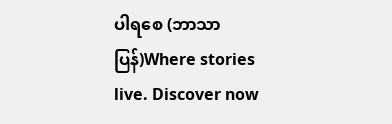ပါရစေ (ဘာသာပြန်)Where stories live. Discover now